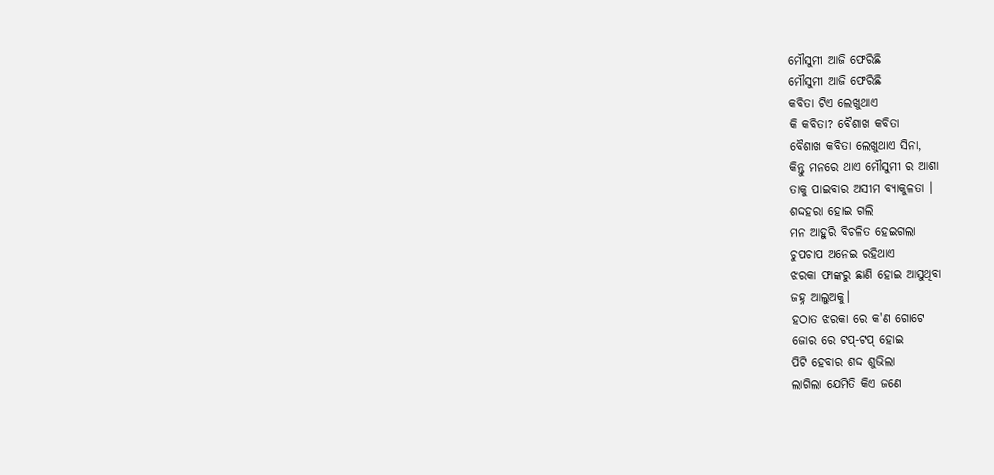ମୌସୁମୀ ଆଜି ଫେରିଛି
ମୌସୁମୀ ଆଜି ଫେରିଛି
କବିତା ଟିଏ ଲେଖୁଥାଏ
କି କବିତା? ବୈଶାଖ କବିତା
ବୈଶାଖ କବିତା ଲେଖୁଥାଏ ସିନା,
କିନ୍ତୁ ମନରେ ଥାଏ ମୌସୁମୀ ର ଆଶା
ତାକୁ ପାଇବାର ଅସୀମ ବ୍ୟାକୁଳତା ।
ଶଦ୍ଦହରା ହୋଇ ଗଲି
ମନ ଆହୁରି ବିଚଳିତ ହେଇଗଲା
ଚୁପଚାପ ଅନେଇ ରହିଥାଏ
ଝରକା ଫାଙ୍କରୁ ଛାଣି ହୋଇ ଆସୁଥିବା
ଜହ୍ନ ଆଲୁଅକୁ।
ହଠାତ ଝରକା ରେ କ'ଣ ଗୋଟେ
ଜୋର ରେ ଟପ୍-ଟପ୍ ହୋଇ
ପିଟି ହେବାର ଶଦ୍ଦ ଶୁଭିଲା
ଲାଗିଲା ଯେମିତି କିଏ ଜଣେ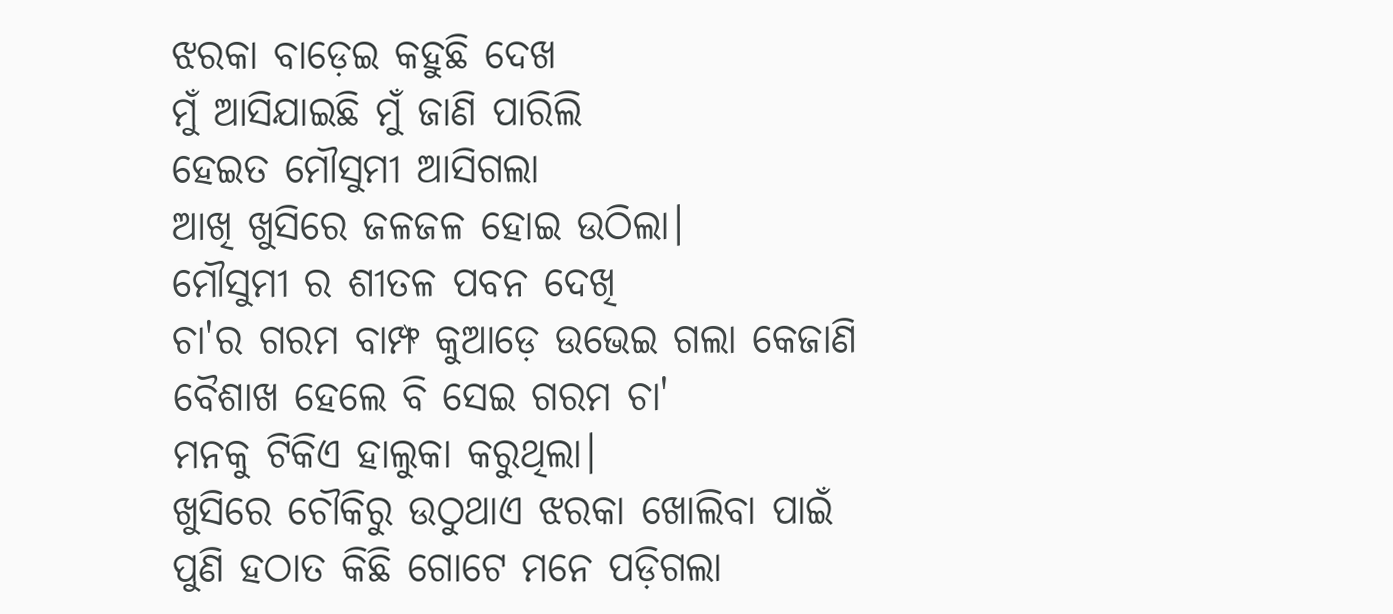ଝରକା ବାଡ଼େଇ କହୁଛି ଦେଖ
ମୁଁ ଆସିଯାଇଛି ମୁଁ ଜାଣି ପାରିଲି
ହେଇତ ମୌସୁମୀ ଆସିଗଲା
ଆଖି ଖୁସିରେ ଜଳଜଳ ହୋଇ ଉଠିଲା।
ମୌସୁମୀ ର ଶୀତଳ ପବନ ଦେଖି
ଚା'ର ଗରମ ବାମ୍ଫ କୁଆଡ଼େ ଉଭେଇ ଗଲା କେଜାଣି
ବୈଶାଖ ହେଲେ ବି ସେଇ ଗରମ ଚା'
ମନକୁ ଟିକିଏ ହାଲୁକା କରୁଥିଲା।
ଖୁସିରେ ଚୌକିରୁ ଉଠୁଥାଏ ଝରକା ଖୋଲିବା ପାଇଁ
ପୁଣି ହଠାତ କିଛି ଗୋଟେ ମନେ ପଡ଼ିଗଲା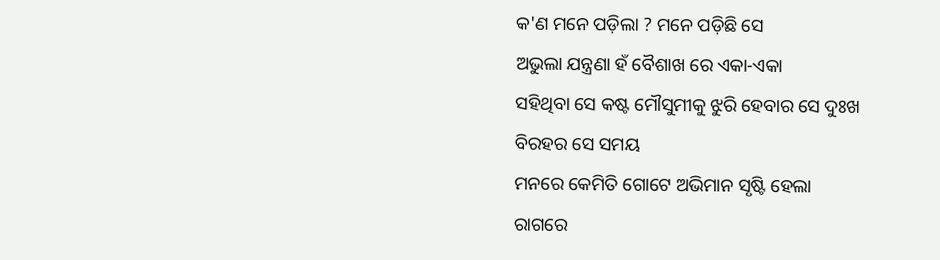କ'ଣ ମନେ ପଡ଼ିଲା ? ମନେ ପଡ଼ିଛି ସେ
ଅଭୁଲା ଯନ୍ତ୍ରଣା ହଁ ବୈଶାଖ ରେ ଏକା-ଏକା
ସହିଥିବା ସେ କଷ୍ଟ ମୌସୁମୀକୁ ଝୁରି ହେବାର ସେ ଦୁଃଖ
ବିରହର ସେ ସମୟ
ମନରେ କେମିତି ଗୋଟେ ଅଭିମାନ ସୃଷ୍ଟି ହେଲା
ରାଗରେ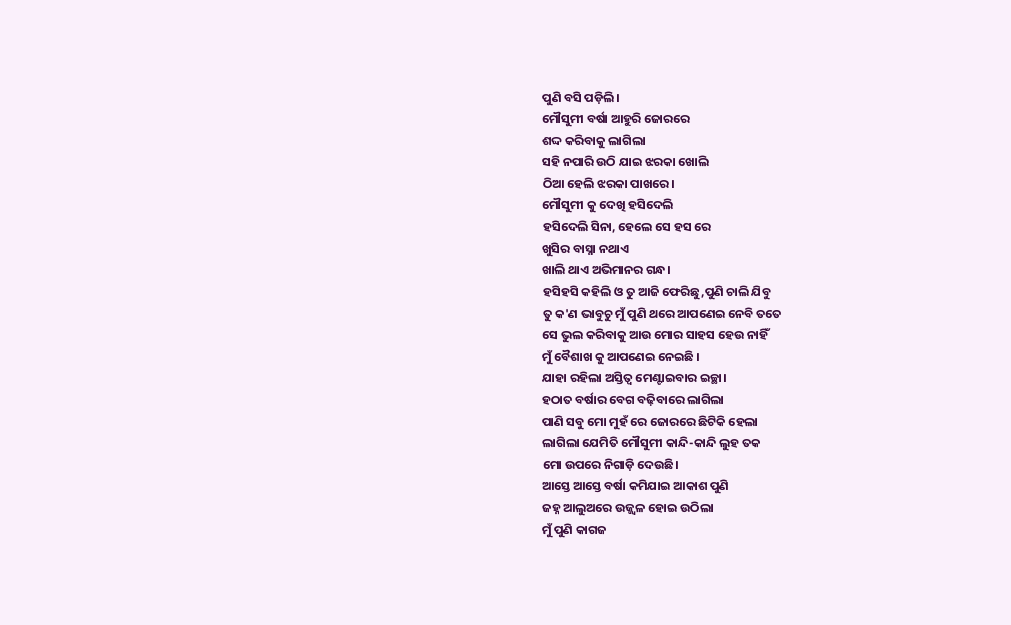ପୁଣି ବସି ପଡ଼ିଲି।
ମୌସୁମୀ ବର୍ଷା ଆହୁରି ଜୋରରେ
ଶଦ୍ଦ କରିବାକୁ ଲାଗିଲା
ସହି ନପାରି ଉଠି ଯାଇ ଝରକା ଖୋଲି
ଠିଆ ହେଲି ଝରକା ପାଖରେ।
ମୌସୁମୀ କୁ ଦେଖି ହସିଦେଲି
ହସିଦେଲି ସିନା, ହେଲେ ସେ ହସ ରେ
ଖୁସିର ବାସ୍ନା ନଥାଏ
ଖାଲି ଥାଏ ଅଭିମାନର ଗନ୍ଧ।
ହସିହସି କହିଲି ଓ ତୁ ଆଜି ଫେରିଛୁ,ପୁଣି ଚାଲି ଯିବୁ
ତୁ କ'ଣ ଭାବୁଚୁ ମୁଁ ପୁଣି ଥରେ ଆପଣେଇ ନେବି ତତେ
ସେ ଭୁଲ କରିବାକୁ ଆଉ ମୋର ସାହସ ହେଉ ନାହିଁ
ମୁଁ ବୈଶାଖ କୁ ଆପଣେଇ ନେଇଛି ।
ଯାହା ରହିଲା ଅସ୍ତିତ୍ବ ମେଣ୍ଟାଇବାର ଇଚ୍ଛା।
ହଠାତ ବର୍ଷାର ବେଗ ବଢ଼ିବାରେ ଲାଗିଲା
ପାଣି ସବୁ ମୋ ମୁହଁ ରେ ଜୋରରେ ଛିଟିକି ହେଲା
ଲାଗିଲା ଯେମିତି ମୌସୁମୀ କାନ୍ଦି-କାନ୍ଦି ଲୁହ ତକ
ମୋ ଉପରେ ନିଗାଡ଼ି ଦେଉଛି।
ଆସ୍ତେ ଆସ୍ତେ ବର୍ଷା କମିଯାଇ ଆକାଶ ପୁଣି
ଜହ୍ନ ଆଲୁଅରେ ଉଜ୍ଜ୍ୱଳ ହୋଇ ଉଠିଲା
ମୁଁ ପୁଣି କାଗଜ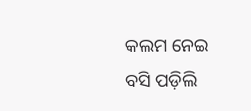କଲମ ନେଇ
ବସି ପଡ଼ିଲି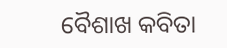ବୈଶାଖ କବିତା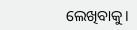ଲେଖିବାକୁ।